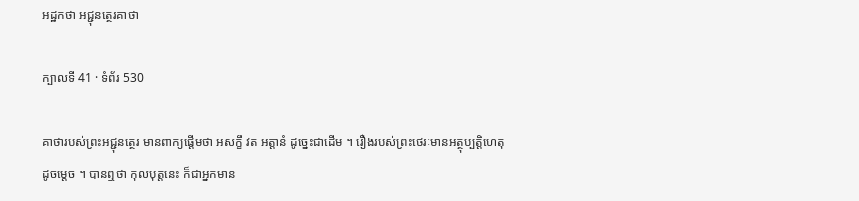អដ្ឋកថា អជ្ជុនត្ថេរគាថា

ក្បាលទី 41 · ទំព័រ 530

គាថារបស់ព្រះអជ្ជុនត្ថេរ មានពាក្យផ្តើមថា អសក្ខឹ វត អត្តានំ ដូច្នេះជាដើម ។ រឿងរបស់ព្រះថេរៈមានអត្ថុប្បត្តិហេតុដូចម្តេច ។ បានឮថា កុលបុត្តនេះ ក៏ជាអ្នកមាន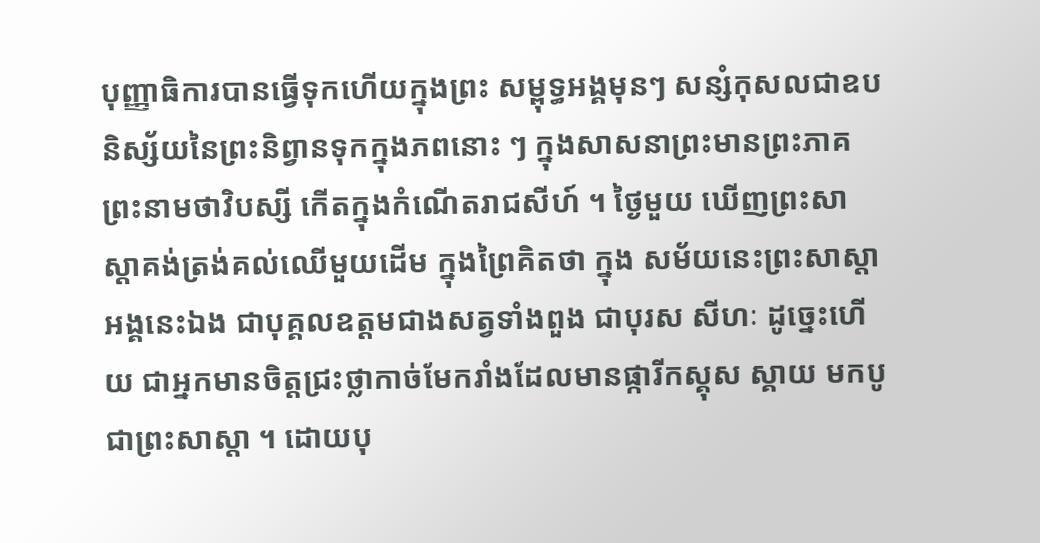បុញ្ញាធិការបានធ្វើទុកហើយក្នុងព្រះ សម្ពុទ្ធអង្គមុនៗ សន្សំកុសលជាឧបនិស្ស័យនៃព្រះនិព្វានទុកក្នុងភពនោះ ៗ ក្នុងសាសនាព្រះមានព្រះភាគព្រះនាមថាវិបស្សី កើតក្នុងកំណើតរាជសីហ៍ ។ ថ្ងៃមួយ ឃើញព្រះសាស្តាគង់ត្រង់គល់ឈើមួយដើម ក្នុងព្រៃគិតថា ក្នុង សម័យនេះព្រះសាស្តាអង្គនេះឯង ជាបុគ្គលឧត្តមជាងសត្វទាំងពួង ជាបុរស សីហៈ ដូច្នេះហើយ ជាអ្នកមានចិត្តជ្រះថ្លាកាច់មែករាំងដែលមានផ្ការីកស្គុស ស្គាយ មកបូជាព្រះសាស្តា ។ ដោយបុ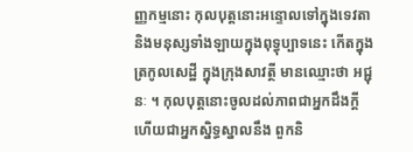ញ្ញកម្មនោះ កុលបុត្តនោះអន្ទោលទៅក្នុងទេវតានិងមនុស្សទាំងឡាយក្នុងពុទ្ធុប្បាទនេះ កើតក្នុងត្រកូលសេដ្ឋី ក្នុងក្រុងសាវត្ថី មានឈ្មោះថា អជ្ជុនៈ ។ កុលបុត្តនោះចូលដល់ភាពជាអ្នកដឹងក្តីហើយជាអ្នកស្និទ្ធស្នាលនឹង ពួកនិ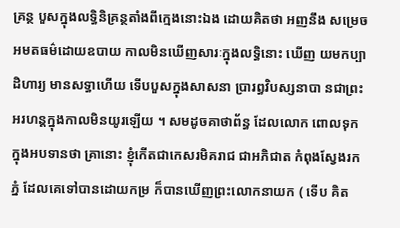គ្រន្ថ បួសក្នុងលទ្ធិនិគ្រន្ថតាំងពីក្មេងនោះឯង ដោយគិតថា អញនឹង សម្រេចអមតធម៌ដោយឧបាយ កាលមិនឃើញសារៈក្នុងលទ្ធិនោះ ឃើញ យមកប្បាដិហារ្យ មានសទ្ធាហើយ ទើបបួសក្នុងសាសនា ប្រារព្ធវិបស្សនាបា នជាព្រះអរហន្តក្នុងកាលមិនយូរឡើយ ។ សមដូចគាថាព័ន្ធ ដែលលោក ពោលទុកក្នុងអបទានថា គ្រានោះ ខ្ញុំកើតជាកេសរមិគរាជ ជាអភិជាត កំពុងស្វែងរកភ្នំ ដែលគេទៅបានដោយកម្រ ក៏បានឃើញព្រះលោកនាយក ( ទើប គិត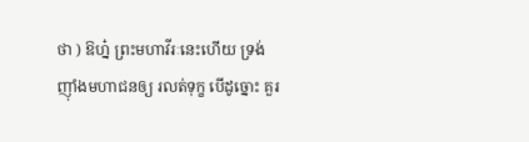ថា ) ឱហ្ន៎ ព្រះមហាវីរៈនេះហើយ ទ្រង់ញ៉ាំងមហាជនឲ្យ រលត់ទុក្ខ បើដូច្នោះ គួរ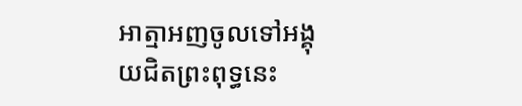អាត្មាអញចូលទៅអង្គុយជិតព្រះពុទ្ធនេះ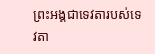ព្រះអង្គជាទេវតារបស់ទេវតា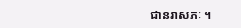ជានរាសភៈ ។